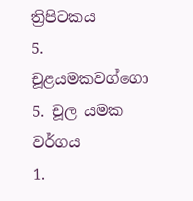ත්‍රිපිටකය
5. චූළයමකවග්ගො 5. චූල යමක වර්ගය
1.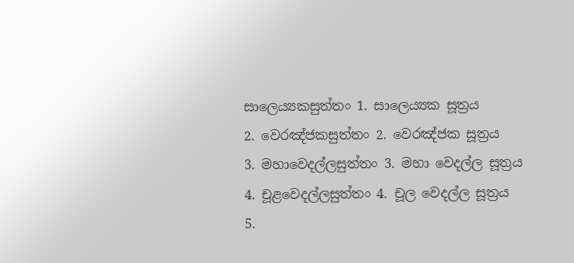සාලෙය්‍යකසුත්තං 1. සාලෙය්‍යක සූත්‍රය
2. වෙරඤ්ජකසුත්තං 2. වෙරඤ්ජක සූත්‍රය
3. මහාවෙදල්ලසුත්තං 3. මහා වෙදල්ල සූත්‍රය
4. චූළවෙදල්ලසුත්තං 4. චූල වෙදල්ල සූත්‍රය
5.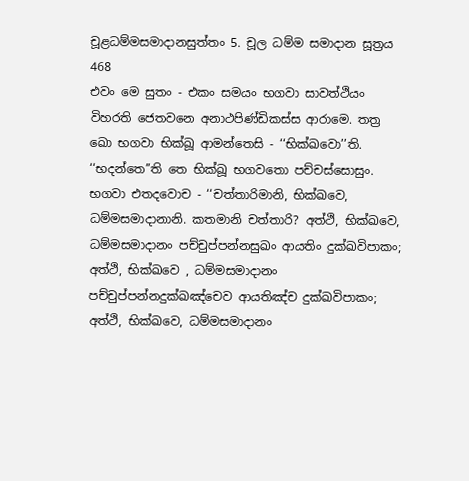චූළධම්මසමාදානසුත්තං 5. චූල ධම්ම සමාදාන සූත්‍රය
468
එවං මෙ සුතං - එකං සමයං භගවා සාවත්ථියං විහරති ජෙතවනෙ අනාථපිණ්ඩිකස්ස ආරාමෙ. තත්‍ර ඛො භගවා භික්ඛූ ආමන්තෙසි - ‘‘භික්ඛවො’’ති. ‘‘භදන්තෙ’’ති තෙ භික්ඛූ භගවතො පච්චස්සොසුං. භගවා එතදවොච - ‘‘චත්තාරිමානි, භික්ඛවෙ, ධම්මසමාදානානි. කතමානි චත්තාරි? අත්ථි, භික්ඛවෙ, ධම්මසමාදානං පච්චුප්පන්නසුඛං ආයතිං දුක්ඛවිපාකං; අත්ථි, භික්ඛවෙ , ධම්මසමාදානං පච්චුප්පන්නදුක්ඛඤ්චෙව ආයතිඤ්ච දුක්ඛවිපාකං; අත්ථි, භික්ඛවෙ, ධම්මසමාදානං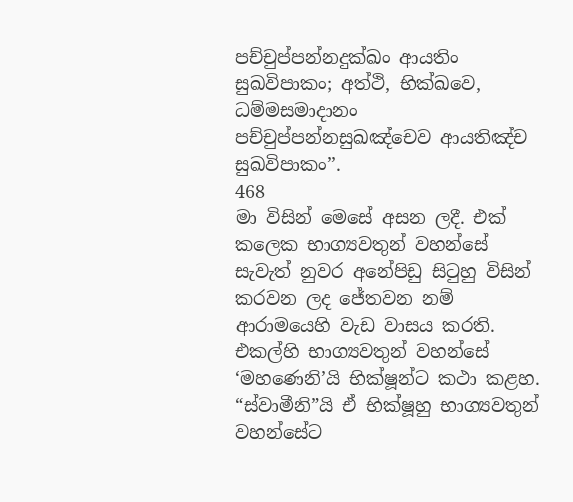පච්චුප්පන්නදුක්ඛං ආයතිං සුඛවිපාකං; අත්ථි, භික්ඛවෙ, ධම්මසමාදානං පච්චුප්පන්නසුඛඤ්චෙව ආයතිඤ්ච සුඛවිපාකං’’.
468
මා විසින් මෙසේ අසන ලදී. එක් කලෙක භාග්‍යවතුන් වහන්සේ සැවැත් නුවර අනේපිඩු සිටුහු විසින් කරවන ලද ජේතවන නම් ආරාමයෙහි වැඩ වාසය කරති. එකල්හි භාග්‍යවතුන් වහන්සේ ‘මහණෙනි’යි භික්ෂූන්ට කථා කළහ. “ස්වාමීනි”යි ඒ භික්ෂූහු භාග්‍යවතුන් වහන්සේට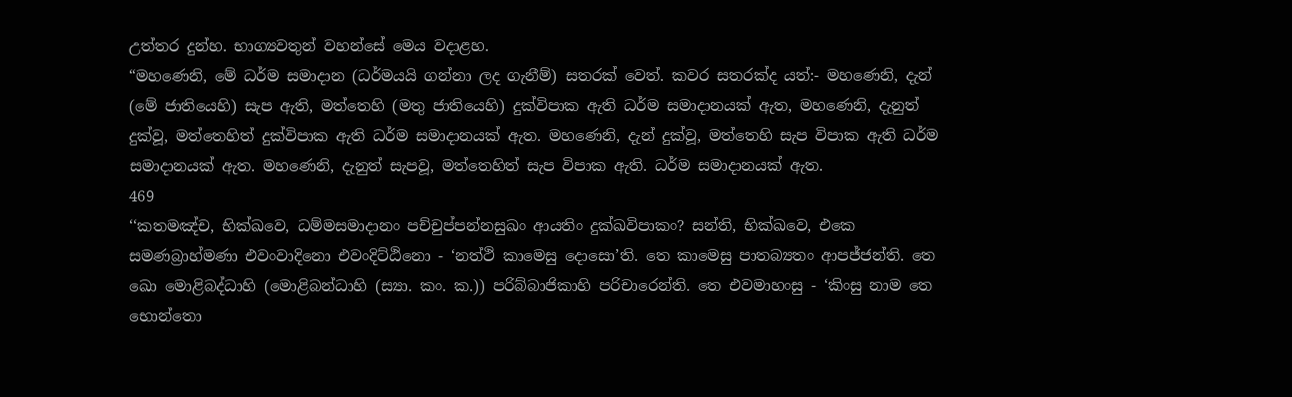උත්තර දුන්හ. භාග්‍යවතුන් වහන්සේ මෙය වදාළහ.
“මහණෙනි, මේ ධර්ම සමාදාන (ධර්මයයි ගන්නා ලද ගැනීම්) සතරක් වෙත්. කවර සතරක්ද යත්:- මහණෙනි, දැන් (මේ ජාතියෙහි) සැප ඇති, මත්තෙහි (මතු ජාතියෙහි) දුක්විපාක ඇති ධර්ම සමාදානයක් ඇත, මහණෙනි, දැනුත් දුක්වූ, මත්තෙහිත් දුක්විපාක ඇති ධර්ම සමාදානයක් ඇත. මහණෙනි, දැන් දුක්වූ, මත්තෙහි සැප විපාක ඇති ධර්ම සමාදානයක් ඇත. මහණෙනි, දැනුත් සැපවූ, මත්තෙහිත් සැප විපාක ඇති. ධර්ම සමාදානයක් ඇත.
469
‘‘කතමඤ්ච, භික්ඛවෙ, ධම්මසමාදානං පච්චුප්පන්නසුඛං ආයතිං දුක්ඛවිපාකං? සන්ති, භික්ඛවෙ, එකෙ සමණබ්‍රාහ්මණා එවංවාදිනො එවංදිට්ඨිනො - ‘නත්ථි කාමෙසු දොසො’ති. තෙ කාමෙසු පාතබ්‍යතං ආපජ්ජන්ති. තෙ ඛො මොළිබද්ධාහි (මොළිබන්ධාහි (ස්‍යා. කං. ක.)) පරිබ්බාජිකාහි පරිචාරෙන්ති. තෙ එවමාහංසු - ‘කිංසු නාම තෙ භොන්තො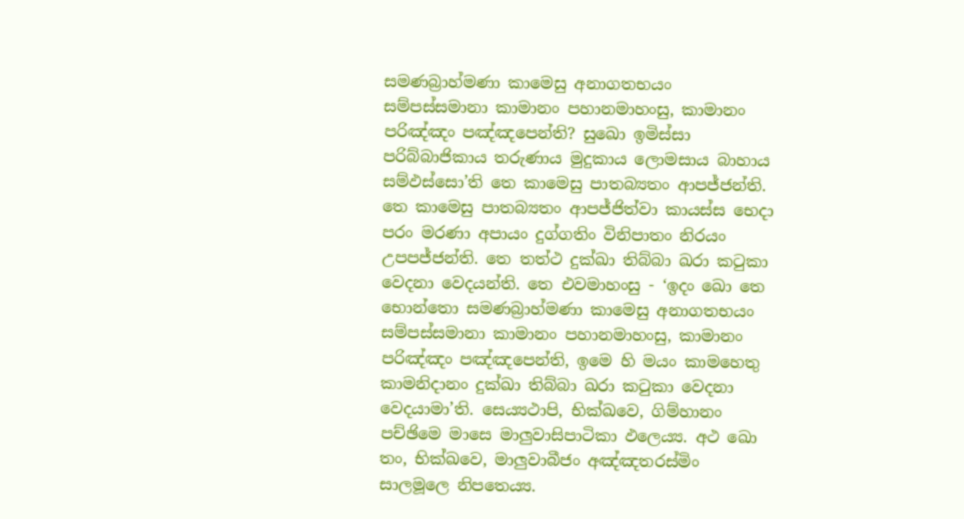සමණබ්‍රාහ්මණා කාමෙසු අනාගතභයං සම්පස්සමානා කාමානං පහානමාහංසු, කාමානං පරිඤ්ඤං පඤ්ඤපෙන්ති? සුඛො ඉමිස්සා පරිබ්බාජිකාය තරුණාය මුදුකාය ලොමසාය බාහාය සම්ඵස්සො’ති තෙ කාමෙසු පාතබ්‍යතං ආපජ්ජන්ති. තෙ කාමෙසු පාතබ්‍යතං ආපජ්ජිත්වා කායස්ස භෙදා පරං මරණා අපායං දුග්ගතිං විනිපාතං නිරයං උපපජ්ජන්ති. තෙ තත්ථ දුක්ඛා තිබ්බා ඛරා කටුකා වෙදනා වෙදයන්ති. තෙ එවමාහංසු - ‘ඉදං ඛො තෙ භොන්තො සමණබ්‍රාහ්මණා කාමෙසු අනාගතභයං සම්පස්සමානා කාමානං පහානමාහංසු, කාමානං පරිඤ්ඤං පඤ්ඤපෙන්ති, ඉමෙ හි මයං කාමහෙතු කාමනිදානං දුක්ඛා තිබ්බා ඛරා කටුකා වෙදනා වෙදයාමා’ති. සෙය්‍යථාපි, භික්ඛවෙ, ගිම්හානං පච්ඡිමෙ මාසෙ මාලුවාසිපාටිකා ඵලෙය්‍ය. අථ ඛො තං, භික්ඛවෙ, මාලුවාබීජං අඤ්ඤතරස්මිං සාලමූලෙ නිපතෙය්‍ය.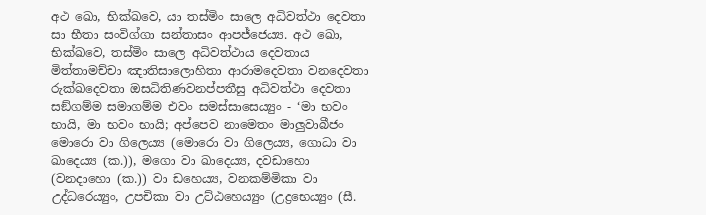අථ ඛො, භික්ඛවෙ, යා තස්මිං සාලෙ අධිවත්ථා දෙවතා සා භීතා සංවිග්ගා සන්තාසං ආපජ්ජෙය්‍ය. අථ ඛො, භික්ඛවෙ, තස්මිං සාලෙ අධිවත්ථාය දෙවතාය මිත්තාමච්චා ඤාතිසාලොහිතා ආරාමදෙවතා වනදෙවතා රුක්ඛදෙවතා ඔසධිතිණවනප්පතීසු අධිවත්ථා දෙවතා සඞ්ගම්ම සමාගම්ම එවං සමස්සාසෙය්‍යුං - ‘මා භවං භායි, මා භවං භායි; අප්පෙව නාමෙතං මාලුවාබීජං මොරො වා ගිලෙය්‍ය (මොරො වා ගිලෙය්‍ය, ගොධා වා ඛාදෙය්‍ය (ක.)), මගො වා ඛාදෙය්‍ය, දවඩාහො (වනදාහො (ක.)) වා ඩහෙය්‍ය, වනකම්මිකා වා උද්ධරෙය්‍යුං, උපචිකා වා උට්ඨහෙය්‍යුං (උද්‍රභෙය්‍යුං (සී.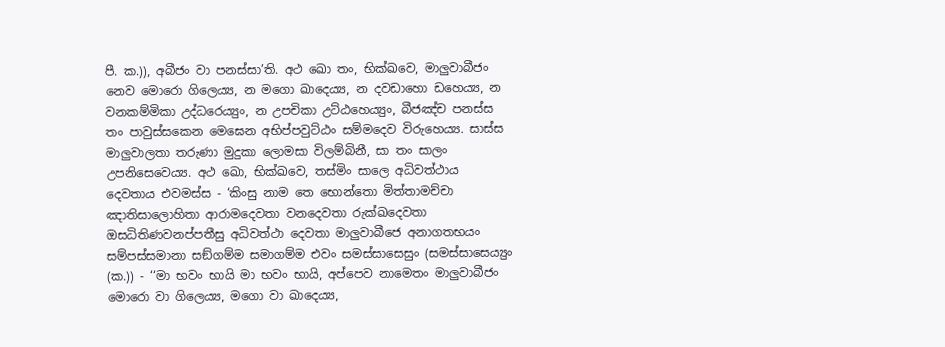පී. ක.)), අබීජං වා පනස්සා’ති. අථ ඛො තං, භික්ඛවෙ, මාලුවාබීජං නෙව මොරො ගිලෙය්‍ය, න මගො ඛාදෙය්‍ය, න දවඩාහො ඩහෙය්‍ය, න වනකම්මිකා උද්ධරෙය්‍යුං, න උපචිකා උට්ඨහෙය්‍යුං, බීජඤ්ච පනස්ස තං පාවුස්සකෙන මෙඝෙන අභිප්පවුට්ඨං සම්මදෙව විරුහෙය්‍ය. සාස්ස මාලුවාලතා තරුණා මුදුකා ලොමසා විලම්බිනී, සා තං සාලං උපනිසෙවෙය්‍ය. අථ ඛො, භික්ඛවෙ, තස්මිං සාලෙ අධිවත්ථාය දෙවතාය එවමස්ස - ‘කිංසු නාම තෙ භොන්තො මිත්තාමච්චා ඤාතිසාලොහිතා ආරාමදෙවතා වනදෙවතා රුක්ඛදෙවතා ඔසධිතිණවනප්පතීසු අධිවත්ථා දෙවතා මාලුවාබීජෙ අනාගතභයං සම්පස්සමානා සඞ්ගම්ම සමාගම්ම එවං සමස්සාසෙසුං (සමස්සාසෙය්‍යුං (ක.)) - ‘‘මා භවං භායි මා භවං භායි, අප්පෙව නාමෙතං මාලුවාබීජං මොරො වා ගිලෙය්‍ය, මගො වා ඛාදෙය්‍ය,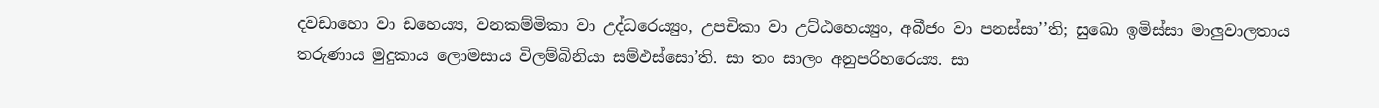දවඩාහො වා ඩහෙය්‍ය, වනකම්මිකා වා උද්ධරෙය්‍යුං, උපචිකා වා උට්ඨහෙය්‍යුං, අබීජං වා පනස්සා’’ති; සුඛො ඉමිස්සා මාලුවාලතාය තරුණාය මුදුකාය ලොමසාය විලම්බිනියා සම්ඵස්සො’ති. සා තං සාලං අනුපරිහරෙය්‍ය. සා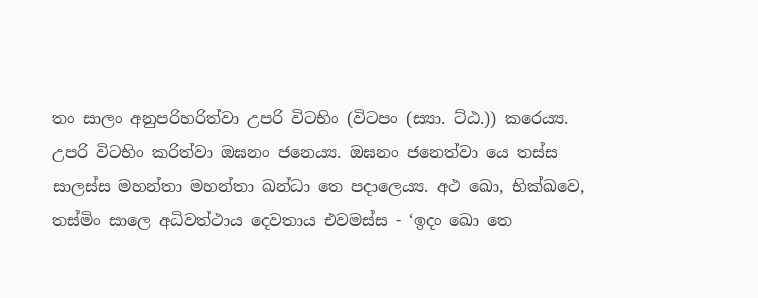තං සාලං අනුපරිහරිත්වා උපරි විටභිං (විටපං (ස්‍යා. ට්ඨ.)) කරෙය්‍ය. උපරි විටභිං කරිත්වා ඔඝනං ජනෙය්‍ය. ඔඝනං ජනෙත්වා යෙ තස්ස සාලස්ස මහන්තා මහන්තා ඛන්ධා තෙ පදාලෙය්‍ය. අථ ඛො, භික්ඛවෙ, තස්මිං සාලෙ අධිවත්ථාය දෙවතාය එවමස්ස - ‘ඉදං ඛො තෙ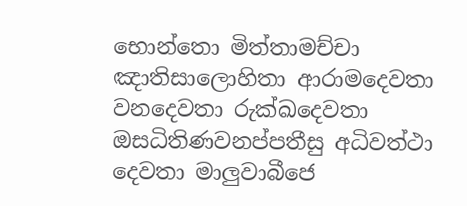භොන්තො මිත්තාමච්චා ඤාතිසාලොහිතා ආරාමදෙවතා වනදෙවතා රුක්ඛදෙවතා ඔසධිතිණවනප්පතීසු අධිවත්ථා දෙවතා මාලුවාබීජෙ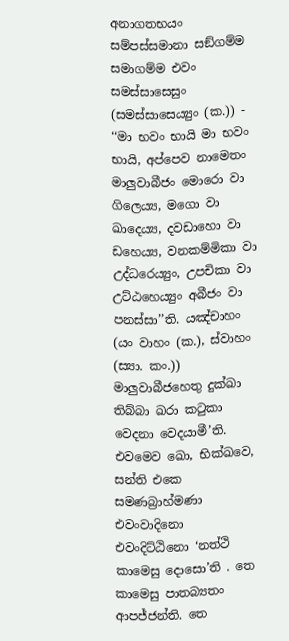අනාගතභයං සම්පස්සමානා සඞ්ගම්ම සමාගම්ම එවං සමස්සාසෙසුං (සමස්සාසෙය්‍යුං (ක.)) - ‘‘මා භවං භායි මා භවං භායි, අප්පෙව නාමෙතං මාලුවාබීජං මොරො වා ගිලෙය්‍ය, මගො වා ඛාදෙය්‍ය, දවඩාහො වා ඩහෙය්‍ය, වනකම්මිකා වා උද්ධරෙය්‍යුං, උපචිකා වා උට්ඨහෙය්‍යුං අබීජං වා පනස්සා’’ති. යඤ්චාහං (යං වාහං (ක.), ස්වාහං (ස්‍යා. කං.)) මාලුවාබීජහෙතු දුක්ඛා තිබ්බා ඛරා කටුකා වෙදනා වෙදයාමී’ති. එවමෙව ඛො, භික්ඛවෙ, සන්ති එකෙ සමණබ්‍රාහ්මණා එවංවාදිනො එවංදිට්ඨිනො ‘නත්ථි කාමෙසු දොසො’ති . තෙ කාමෙසු පාතබ්‍යතං ආපජ්ජන්ති. තෙ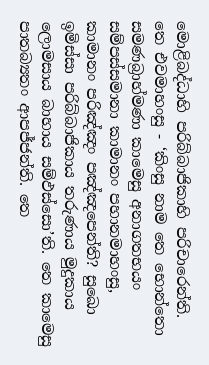මොළිබද්ධාහි පරිබ්බාජිකාහි පරිචාරෙන්ති. තෙ එවමාහංසු - ‘කිංසු නාම තෙ භොන්තො සමණබ්‍රාහ්මණා කාමෙසු අනාගතභයං සම්පස්සමානා කාමානං පහානමාහංසු, කාමානං පරිඤ්ඤං පඤ්ඤපෙන්ති? සුඛො ඉමිස්සා පරිබ්බාජිකාය තරුණාය මුදුකාය ලොමසාය බාහාය සම්ඵස්සො’ති. තෙ කාමෙසු පාතබ්‍යතං ආපජ්ජන්ති. තෙ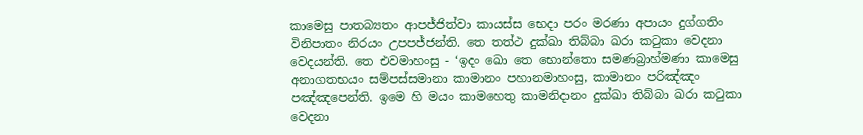කාමෙසු පාතබ්‍යතං ආපජ්ජිත්වා කායස්ස භෙදා පරං මරණා අපායං දුග්ගතිං විනිපාතං නිරයං උපපජ්ජන්ති. තෙ තත්ථ දුක්ඛා තිබ්බා ඛරා කටුකා වෙදනා වෙදයන්ති. තෙ එවමාහංසු - ‘ඉදං ඛො තෙ භොන්තො සමණබ්‍රාහ්මණා කාමෙසු අනාගතභයං සම්පස්සමානා කාමානං පහානමාහංසු, කාමානං පරිඤ්ඤං පඤ්ඤපෙන්ති. ඉමෙ හි මයං කාමහෙතු කාමනිදානං දුක්ඛා තිබ්බා ඛරා කටුකා වෙදනා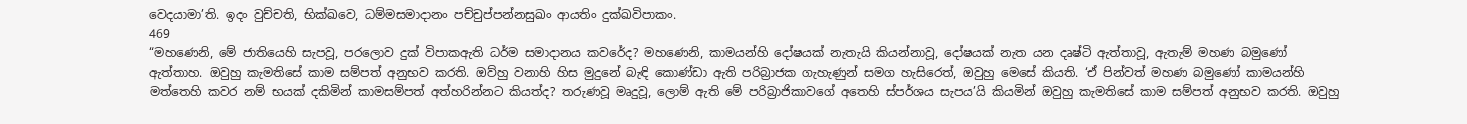වෙදයාමා’ති. ඉදං වුච්චති, භික්ඛවෙ, ධම්මසමාදානං පච්චුප්පන්නසුඛං ආයතිං දුක්ඛවිපාකං.
469
“මහණෙනි, මේ ජාතියෙහි සැපවූ, පරලොව දුක් විපාකඇති ධර්ම සමාදානය කවරේද? මහණෙනි, කාමයන්හි දෝෂයක් නැතැයි කියන්නාවූ, දෝෂයක් නැත යන දෘෂ්ටි ඇත්තාවූ, ඇතැම් මහණ බමුණෝ ඇත්තාහ. ඔවුහු කැමතිසේ කාම සම්පත් අනුභව කරති. ඔව්හු වනාහි හිස මුදුනේ බැඳි කොණ්ඩා ඇති පරිබ්‍රාජක ගැහැණුන් සමග හැසිරෙත්, ඔවුහු මෙසේ කියති. ‘ඒ පින්වත් මහණ බමුණෝ කාමයන්හි මත්තෙහි කවර නම් භයක් දකිමින් කාමසම්පත් අත්හරින්නට කියත්ද? තරුණවූ මෘදුවූ, ලොම් ඇති මේ පරිබ්‍රාජිකාවගේ අතෙහි ස්පර්ශය සැපය’යි කියමින් ඔවුහු කැමතිසේ කාම සම්පත් අනුභව කරති. ඔවුහු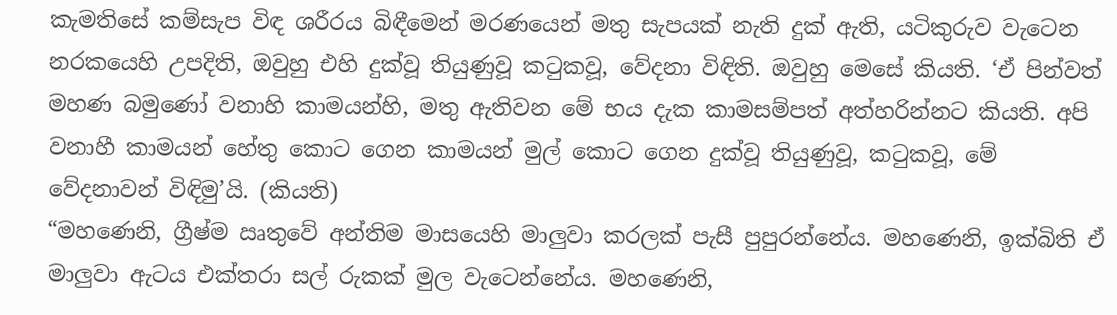කැමතිසේ කම්සැප විඳ ශරීරය බිඳීමෙන් මරණයෙන් මතු සැපයක් නැති දුක් ඇති, යටිකුරුව වැටෙන නරකයෙහි උපදිති, ඔවුහු එහි දුක්වූ තියුණුවූ කටුකවූ, වේදනා විඳිති. ඔවුහු මෙසේ කියති. ‘ඒ පින්වත් මහණ බමුණෝ වනාහි කාමයන්හි, මතු ඇතිවන මේ භය දැක කාමසම්පත් අත්හරින්නට කියති. අපි වනාහී කාමයන් හේතු කොට ගෙන කාමයන් මුල් කොට ගෙන දුක්වූ තියුණුවූ, කටුකවූ, මේ වේදනාවන් විඳිමු’යි. (කියති)
“මහණෙනි, ග්‍රීෂ්ම ඍතුවේ අන්තිම මාසයෙහි මාලුවා කරලක් පැසී පුපුරන්නේය. මහණෙනි, ඉක්බිති ඒ මාලුවා ඇටය එක්තරා සල් රුකක් මුල වැටෙන්නේය. මහණෙනි,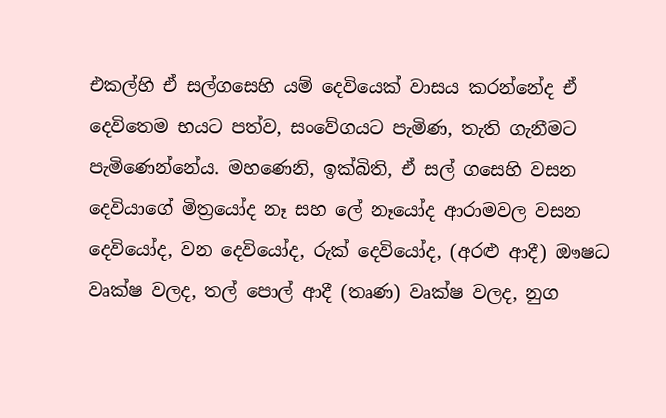එකල්හි ඒ සල්ගසෙහි යම් දෙවියෙක් වාසය කරන්නේද ඒ දෙවිතෙම භයට පත්ව, සංවේගයට පැමිණ, තැති ගැනීමට පැමිණෙන්නේය. මහණෙනි, ඉක්බිති, ඒ සල් ගසෙහි වසන දෙවියාගේ මිත්‍රයෝද නෑ සහ ලේ නෑයෝද ආරාමවල වසන දෙවියෝද, වන දෙවියෝද, රුක් දෙවියෝද, (අරළු ආදී) ඖෂධ වෘක්ෂ වලද, තල් පොල් ආදී (තෘණ) වෘක්ෂ වලද, නුග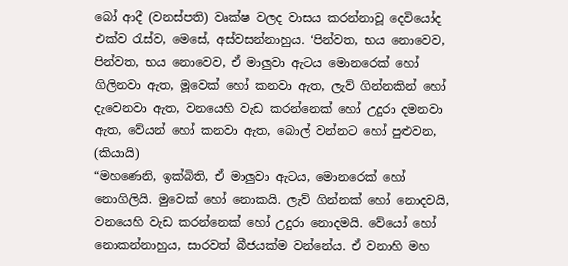බෝ ආදී (වනස්පති) වෘක්ෂ වලද වාසය කරන්නාවූ දෙවියෝද එක්ව රැස්ව, මෙසේ, අස්වසන්නාහුය. ‘පින්වත, භය නොවෙව, පින්වත, භය නොවෙව, ඒ මාලුවා ඇටය මොනරෙක් හෝ ගිලිනවා ඇත, මූවෙක් හෝ කනවා ඇත, ලැව් ගින්නකින් හෝ දැවෙනවා ඇත, වනයෙහි වැඩ කරන්නෙක් හෝ උදුරා දමනවා ඇත, වේයන් හෝ කනවා ඇත, බොල් වන්නට හෝ පුළුවන, (කියායි)
“මහණෙනි, ඉක්බිති, ඒ මාලුවා ඇටය, මොනරෙක් හෝ නොගිලියි. මුවෙක් හෝ නොකයි. ලැව් ගින්නක් හෝ නොදවයි, වනයෙහි වැඩ කරන්නෙක් හෝ උදුරා නොදමයි. වේයෝ හෝ නොකන්නාහුය, සාරවත් බීජයක්ම වන්නේය. ඒ වනාහි මහ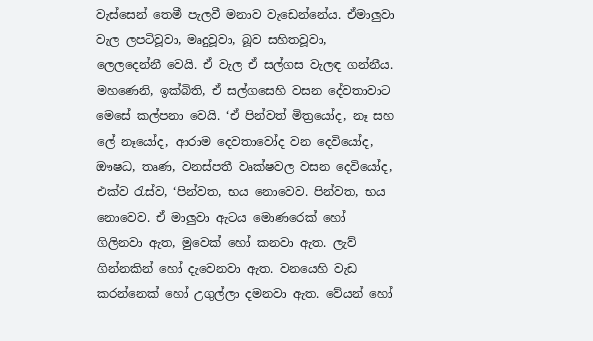වැස්සෙන් තෙමී පැලවී මනාව වැඩෙන්නේය. ඒමාලුවා වැල ලපටිවූවා, මෘදුවූවා, බූව සහිතවූවා, ලෙලදෙන්නී වෙයි. ඒ වැල ඒ සල්ගස වැලඳ ගන්නීය. මහණෙනි, ඉක්බිති, ඒ සල්ගසෙහි වසන දේවතාවාට මෙසේ කල්පනා වෙයි. ‘ඒ පින්වත් මිත්‍රයෝද, නෑ සහ ලේ නෑයෝද, ආරාම දෙවතාවෝද වන දෙවියෝද, ඖෂධ, තෘණ, වනස්පතී වෘක්ෂවල වසන දෙවියෝද, එක්ව රැස්ව, ‘පින්වත, භය නොවෙව. පින්වත, භය නොවෙව. ඒ මාලුවා ඇටය මොණරෙක් හෝ ගිලිනවා ඇත, මුවෙක් හෝ කනවා ඇත. ලැව් ගින්නකින් හෝ දැවෙනවා ඇත. වනයෙහි වැඩ කරන්නෙක් හෝ උගුල්ලා දමනවා ඇත. වේයන් හෝ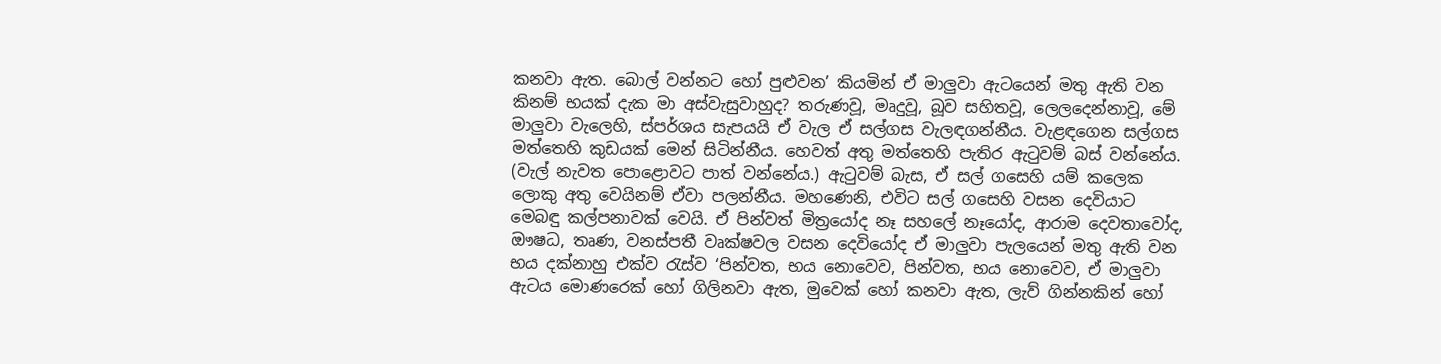කනවා ඇත. බොල් වන්නට හෝ පුළුවන’ කියමින් ඒ මාලුවා ඇටයෙන් මතු ඇති වන කිනම් භයක් දැක මා අස්වැසුවාහුද? තරුණවූ, මෘදුවූ, බූව සහිතවූ, ලෙලදෙන්නාවූ, මේ මාලුවා වැලෙහි, ස්පර්ශය සැපයයි ඒ වැල ඒ සල්ගස වැලඳගන්නීය. වැළඳගෙන සල්ගස මත්තෙහි කුඩයක් මෙන් සිටින්නීය. හෙවත් අතු මත්තෙහි පැතිර ඇටුවම් බස් වන්නේය. (වැල් නැවත පොළොවට පාත් වන්නේය.) ඇටුවම් බැස, ඒ සල් ගසෙහි යම් කලෙක ලොකු අතු වෙයිනම් ඒවා පලන්නීය. මහණෙනි, එවිට සල් ගසෙහි වසන දෙවියාට මෙබඳු කල්පනාවක් වෙයි. ඒ පින්වත් මිත්‍රයෝද නෑ සහලේ නෑයෝද, ආරාම දෙවතාවෝද, ඖෂධ, තෘණ, වනස්පතී වෘක්ෂවල වසන දෙවියෝද ඒ මාලුවා පැලයෙන් මතු ඇති වන භය දක්නාහු එක්ව රැස්ව ‘පින්වත, භය නොවෙව, පින්වත, භය නොවෙව, ඒ මාලුවා ඇටය මොණරෙක් හෝ ගිලිනවා ඇත, මුවෙක් හෝ කනවා ඇත, ලැව් ගින්නකින් හෝ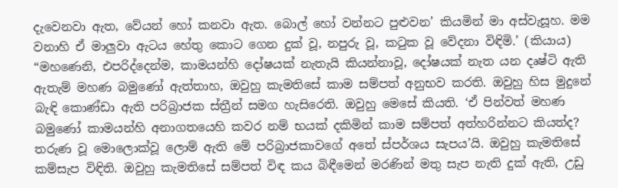දැවෙනවා ඇත, වේයන් හෝ කනවා ඇත. බොල් හෝ වන්නට පුළුවන’ කියමින් මා අස්වැසූහ. මම වනාහි ඒ මාලුවා ඇටය හේතු කොට ගෙන දුක් වූ, නපුරු වූ, කටුක වූ වේදනා විඳිමි.’ (කියාය)
“මහණෙනි, එපරිද්දෙන්ම, කාමයන්හි දෝෂයක් නැතැයි කියන්නාවූ, දෝෂයක් නැත යන දෘෂ්ටි ඇති ඇතැම් මහණ බමුණෝ ඇත්තාහ, ඔවුහු කැමතිසේ කාම සම්පත් අනුභව කරති. ඔවුහු හිස මුදුනේ බැඳි කොණ්ඩා ඇති පරිබ්‍රාජක ස්ත්‍රීන් සමග හැසිරෙති. ඔවුහු මෙසේ කියති. ‘ඒ පින්වත් මහණ බමුණෝ කාමයන්හි අනාගතයෙහි කවර නම් භයක් දකිමින් කාම සම්පත් අත්හරින්නට කියත්ද? තරුණ වූ මොලොක්වූ ලොම් ඇති මේ පරිබ්‍රාජකාවගේ අතේ ස්පර්ශය සැපය’යි. ඔවුහු කැමතිසේ කම්සැප විඳිති. ඔවුහු කැමතිසේ සම්පත් විඳ කය බිඳීමෙන් මරණින් මතු සැප නැති දුක් ඇති, උඩු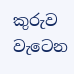කුරුව වැටෙන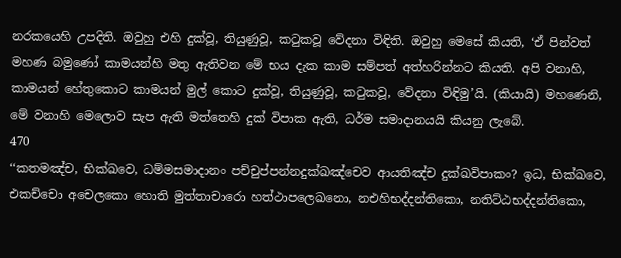නරකයෙහි උපදිති. ඔවුහු එහි දුක්වූ, තියුණුවූ, කටුකවූ වේදනා විඳිති. ඔවුහු මෙසේ කියති, ‘ඒ පින්වත් මහණ බමුණෝ කාමයන්හි මතු ඇතිවන මේ භය දැක කාම සම්පත් අත්හරින්නට කියති. අපි වනාහි, කාමයන් හේතුකොට කාමයන් මුල් කොට දුක්වූ, තියුණුවූ, කටුකවූ, වේදනා විඳිමු’යි. (කියායි) මහණෙනි, මේ වනාහි මෙලොව සැප ඇති මත්තෙහි දුක් විපාක ඇති, ධර්ම සමාදානයයි කියනු ලැබේ.
470
‘‘කතමඤ්ච, භික්ඛවෙ, ධම්මසමාදානං පච්චුප්පන්නදුක්ඛඤ්චෙව ආයතිඤ්ච දුක්ඛවිපාකං? ඉධ, භික්ඛවෙ, එකච්චො අචෙලකො හොති මුත්තාචාරො හත්ථාපලෙඛනො, නඑහිභද්දන්තිකො, නතිට්ඨභද්දන්තිකො,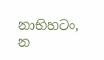නාභිහටං, න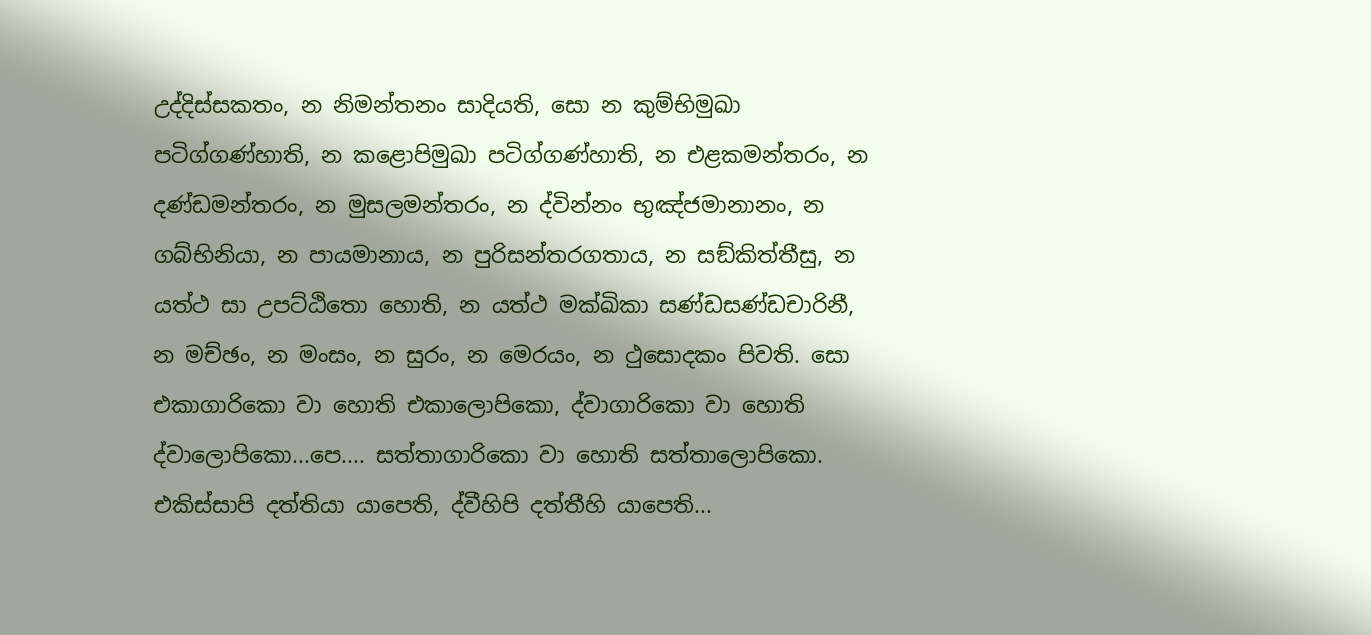උද්දිස්සකතං, න නිමන්තනං සාදියති, සො න කුම්භිමුඛා පටිග්ගණ්හාති, න කළොපිමුඛා පටිග්ගණ්හාති, න එළකමන්තරං, න දණ්ඩමන්තරං, න මුසලමන්තරං, න ද්වින්නං භුඤ්ජමානානං, න ගබ්භිනියා, න පායමානාය, න පුරිසන්තරගතාය, න සඞ්කිත්තීසු, න යත්ථ සා උපට්ඨිතො හොති, න යත්ථ මක්ඛිකා සණ්ඩසණ්ඩචාරිනී, න මච්ඡං, න මංසං, න සුරං, න මෙරයං, න ථුසොදකං පිවති. සො එකාගාරිකො වා හොති එකාලොපිකො, ද්වාගාරිකො වා හොති ද්වාලොපිකො...පෙ.... සත්තාගාරිකො වා හොති සත්තාලොපිකො. එකිස්සාපි දත්තියා යාපෙති, ද්වීහිපි දත්තීහි යාපෙති...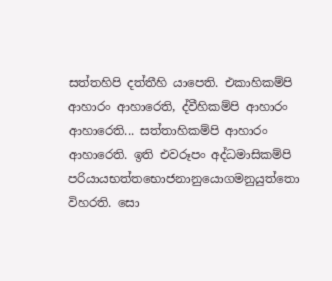සත්තහිපි දත්තීහි යාපෙති. එකාහිකම්පි ආහාරං ආහාරෙති, ද්වීහිකම්පි ආහාරං ආහාරෙති... සත්තාහිකම්පි ආහාරං ආහාරෙති. ඉති එවරූපං අද්ධමාසිකම්පි පරියායභත්තභොජනානුයොගමනුයුත්තො විහරති. සො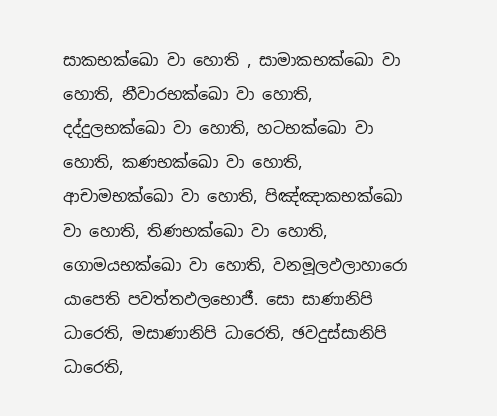සාකභක්ඛො වා හොති , සාමාකභක්ඛො වා හොති, නීවාරභක්ඛො වා හොති, දද්දුලභක්ඛො වා හොති, හටභක්ඛො වා හොති, කණභක්ඛො වා හොති, ආචාමභක්ඛො වා හොති, පිඤ්ඤාකභක්ඛො වා හොති, තිණභක්ඛො වා හොති, ගොමයභක්ඛො වා හොති, වනමූලඵලාහාරො යාපෙති පවත්තඵලභොජී. සො සාණානිපි ධාරෙති, මසාණානිපි ධාරෙති, ඡවදුස්සානිපි ධාරෙති,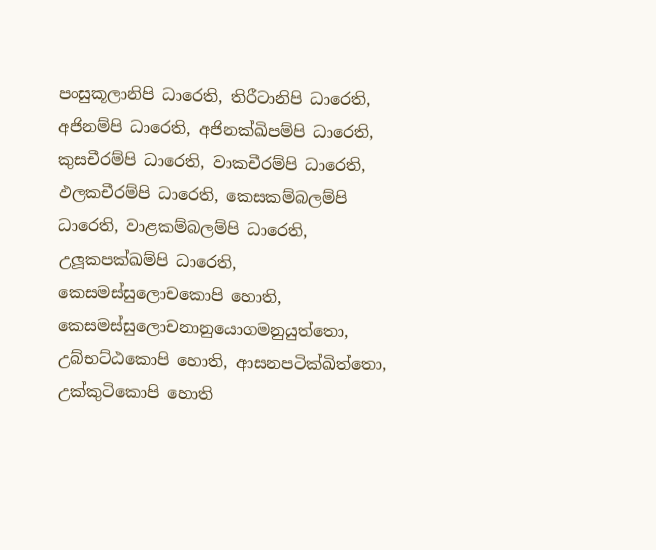පංසුකූලානිපි ධාරෙති, තිරීටානිපි ධාරෙති, අජිනම්පි ධාරෙති, අජිනක්ඛිපම්පි ධාරෙති, කුසචීරම්පි ධාරෙති, වාකචීරම්පි ධාරෙති, ඵලකචීරම්පි ධාරෙති, කෙසකම්බලම්පි ධාරෙති, වාළකම්බලම්පි ධාරෙති, උලූකපක්ඛම්පි ධාරෙති, කෙසමස්සුලොචකොපි හොති, කෙසමස්සුලොචනානුයොගමනුයුත්තො, උබ්භට්ඨකොපි හොති, ආසනපටික්ඛිත්තො, උක්කුටිකොපි හොති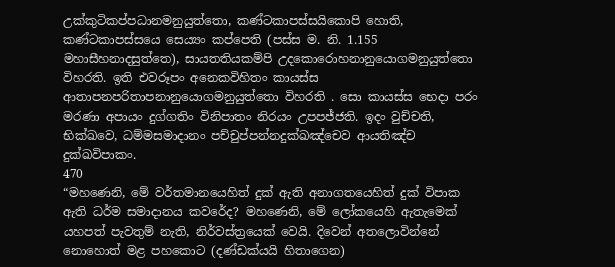උක්කුටිකප්පධානමනුයුත්තො, කණ්ටකාපස්සයිකොපි හොති, කණ්ටකාපස්සයෙ සෙය්‍යං කප්පෙති (පස්ස ම. නි. 1.155 මහාසීහනාදසුත්තෙ), සායතතියකම්පි උදකොරොහනානුයොගමනුයුත්තො විහරති. ඉති එවරූපං අනෙකවිහිතං කායස්ස ආතාපනපරිතාපනානුයොගමනුයුත්තො විහරති . සො කායස්ස භෙදා පරං මරණා අපායං දුග්ගතිං විනිපාතං නිරයං උපපජ්ජති. ඉදං වුච්චති, භික්ඛවෙ, ධම්මසමාදානං පච්චුප්පන්නදුක්ඛඤ්චෙව ආයතිඤ්ච දුක්ඛවිපාකං.
470
“මහණෙනි, මේ වර්තමානයෙහිත් දුක් ඇති අනාගතයෙහිත් දුක් විපාක ඇති ධර්ම සමාදානය කවරේද? මහණෙනි, මේ ලෝකයෙහි ඇතැමෙක් යහපත් පැවතුම් නැති, නිර්වස්ත්‍රයෙක් වෙයි. දිවෙන් අතලොවින්නේ නොහොත් මළ පහකොට (දණ්ඩක්යයි හිතාගෙන)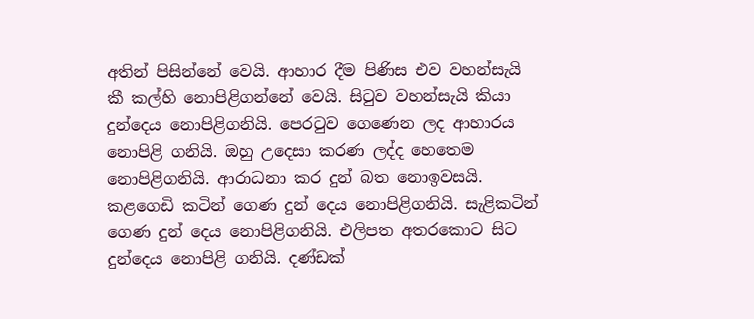අතින් පිසින්නේ වෙයි. ආහාර දීම පිණිස එව වහන්සැයි කී කල්හි නොපිළිගන්නේ වෙයි. සිටුව වහන්සැයි කියා දුන්දෙය නොපිළිගනියි. පෙරටුව ගෙණෙන ලද ආහාරය නොපිළි ගනියි. ඔහු උදෙසා කරණ ලද්ද හෙතෙම නොපිළිගනියි. ආරාධනා කර දුන් බත නොඉවසයි. කළගෙඩි කටින් ගෙණ දුන් දෙය නොපිළිගනියි. සැළිකටින් ගෙණ දුන් දෙය නොපිළිගනියි. එලිපත අතරකොට සිට දුන්දෙය නොපිළි ගනියි. දණ්ඩක්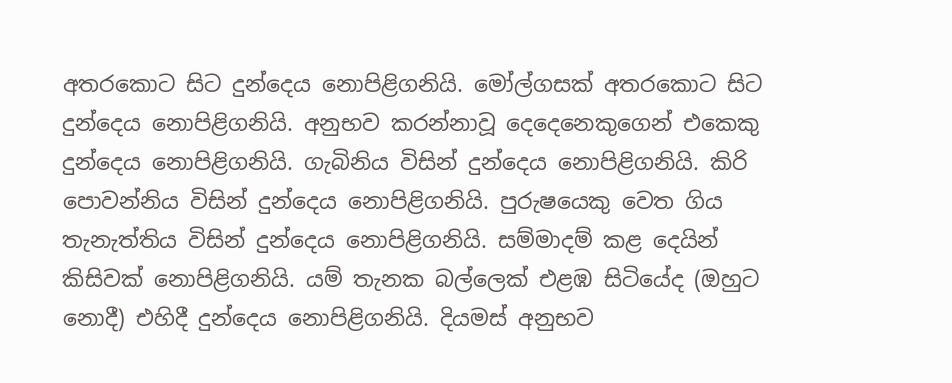අතරකොට සිට දුන්දෙය නොපිළිගනියි. මෝල්ගසක් අතරකොට සිට දුන්දෙය නොපිළිගනියි. අනුභව කරන්නාවූ දෙදෙනෙකුගෙන් එකෙකු දුන්දෙය නොපිළිගනියි. ගැබිනිය විසින් දුන්දෙය නොපිළිගනියි. කිරි පොවන්නිය විසින් දුන්දෙය නොපිළිගනියි. පුරුෂයෙකු වෙත ගිය තැනැත්තිය විසින් දුන්දෙය නොපිළිගනියි. සම්මාදම් කළ දෙයින් කිසිවක් නොපිළිගනියි. යම් තැනක බල්ලෙක් එළඹ සිටියේද (ඔහුට නොදී) එහිදී දුන්දෙය නොපිළිගනියි. දියමස් අනුභව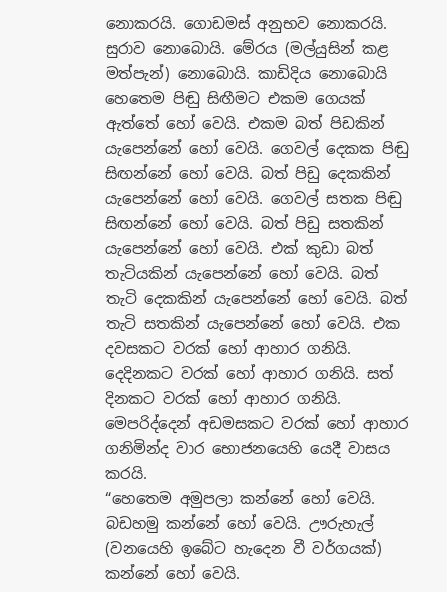නොකරයි. ගොඩමස් අනුභව නොකරයි. සුරාව නොබොයි. මේරය (මල්යුසින් කළ මත්පැන්) නොබොයි. කාඩිදිය නොබොයි හෙතෙම පිඬු සිඟීමට එකම ගෙයක් ඇත්තේ හෝ වෙයි. එකම බත් පිඩකින් යැපෙන්නේ හෝ වෙයි. ගෙවල් දෙකක පිඬු සිඟන්නේ හෝ වෙයි. බත් පිඩු දෙකකින් යැපෙන්නේ හෝ වෙයි. ගෙවල් සතක පිඬු සිඟන්නේ හෝ වෙයි. බත් පිඩු සතකින් යැපෙන්නේ හෝ වෙයි. එක් කුඩා බත් තැටියකින් යැපෙන්නේ හෝ වෙයි. බත් තැටි දෙකකින් යැපෙන්නේ හෝ වෙයි. බත් තැටි සතකින් යැපෙන්නේ හෝ වෙයි. එක දවසකට වරක් හෝ ආහාර ගනියි. දෙදිනකට වරක් හෝ ආහාර ගනියි. සත් දිනකට වරක් හෝ ආහාර ගනියි. මෙපරිද්දෙන් අඩමසකට වරක් හෝ ආහාර ගනිමින්ද වාර භොජනයෙහි යෙදී වාසය කරයි.
“හෙතෙම අමුපලා කන්නේ හෝ වෙයි. බඩහමු කන්නේ හෝ වෙයි. ඌරුහැල් (වනයෙහි ඉබේට හැදෙන වී වර්ගයක්) කන්නේ හෝ වෙයි.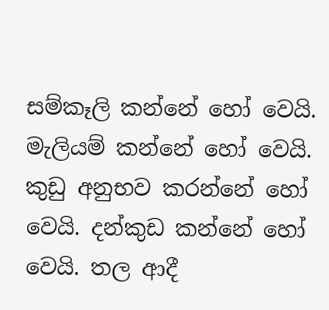සම්කෑලි කන්නේ හෝ වෙයි. මැලියම් කන්නේ හෝ වෙයි. කුඩු අනුභව කරන්නේ හෝ වෙයි. දන්කුඩ කන්නේ හෝ වෙයි. තල ආදී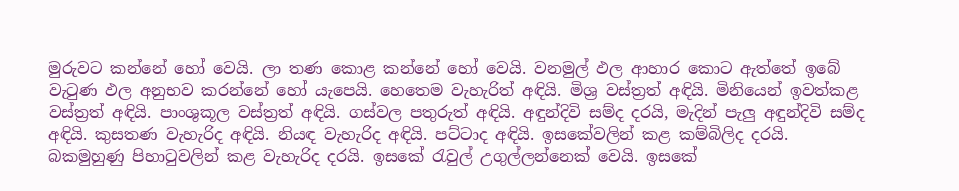මුරුවට කන්නේ හෝ වෙයි. ලා තණ කොළ කන්නේ හෝ වෙයි. වනමුල් ඵල ආහාර කොට ඇත්තේ ඉබේ වැටුණ ඵල අනුභව කරන්නේ හෝ යැපෙයි. හෙතෙම වැහැරිත් අඳියි. මිශ්‍ර වස්ත්‍රත් අඳියි. මිනියෙන් ඉවත්කළ වස්ත්‍රත් අඳියි. පාංශුකූල වස්ත්‍රත් අඳියි. ගස්වල පතුරුත් අඳියි. අඳුන්දිවි සම්ද දරයි, මැදින් පැලු අඳුන්දිවි සම්ද අඳියි. කුසතණ වැහැරිද අඳියි. නියඳ වැහැරිද අඳියි. පට්ටාද අඳියි. ඉසකේවලින් කළ කම්බිලිද දරයි. බකමුහුණු පිහාටුවලින් කළ වැහැරිද දරයි. ඉසකේ රැවුල් උගුල්ලන්නෙක් වෙයි. ඉසකේ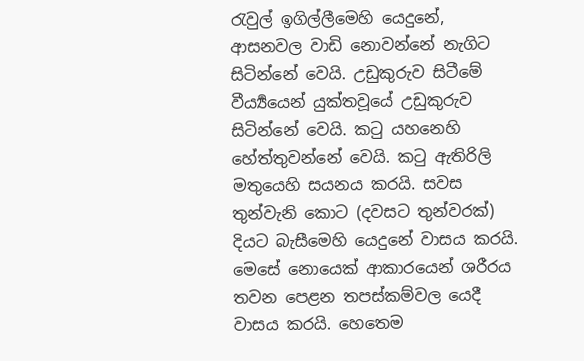රැවුල් ඉගිල්ලීමෙහි යෙදුනේ, ආසනවල වාඩි නොවන්නේ නැගිට සිටින්නේ වෙයි. උඩුකුරුව සිටීමේ වීර්‍ය්‍යයෙන් යුක්තවූයේ උඩුකුරුව සිටින්නේ වෙයි. කටු යහනෙහි හේත්තුවන්නේ වෙයි. කටු ඇතිරිලි මතුයෙහි සයනය කරයි. සවස තුන්වැනි කොට (දවසට තුන්වරක්) දියට බැසීමෙහි යෙදුනේ වාසය කරයි. මෙසේ නොයෙක් ආකාරයෙන් ශරීරය තවන පෙළන තපස්කම්වල යෙදී වාසය කරයි. හෙතෙම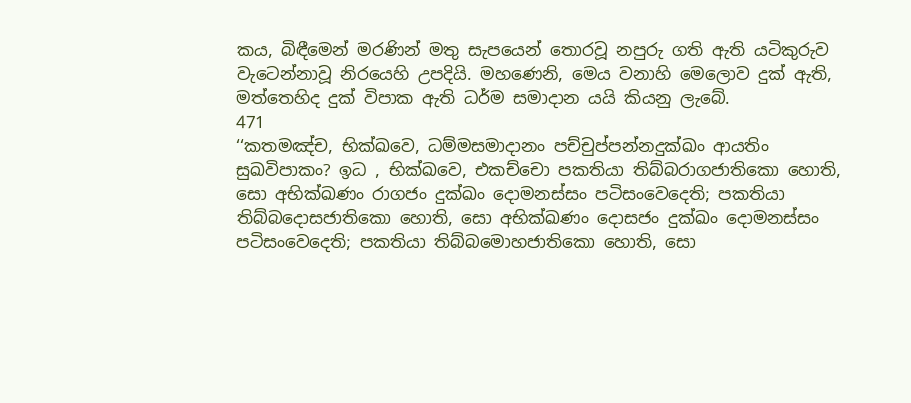කය, බිඳීමෙන් මරණින් මතු සැපයෙන් තොරවූ නපුරු ගති ඇති යටිකුරුව වැටෙන්නාවූ නිරයෙහි උපදියි. මහණෙනි, මෙය වනාහි මෙලොව දුක් ඇති, මත්තෙහිද දුක් විපාක ඇති ධර්ම සමාදාන යයි කියනු ලැබේ.
471
‘‘කතමඤ්ච, භික්ඛවෙ, ධම්මසමාදානං පච්චුප්පන්නදුක්ඛං ආයතිං සුඛවිපාකං? ඉධ , භික්ඛවෙ, එකච්චො පකතියා තිබ්බරාගජාතිකො හොති, සො අභික්ඛණං රාගජං දුක්ඛං දොමනස්සං පටිසංවෙදෙති; පකතියා තිබ්බදොසජාතිකො හොති, සො අභික්ඛණං දොසජං දුක්ඛං දොමනස්සං පටිසංවෙදෙති; පකතියා තිබ්බමොහජාතිකො හොති, සො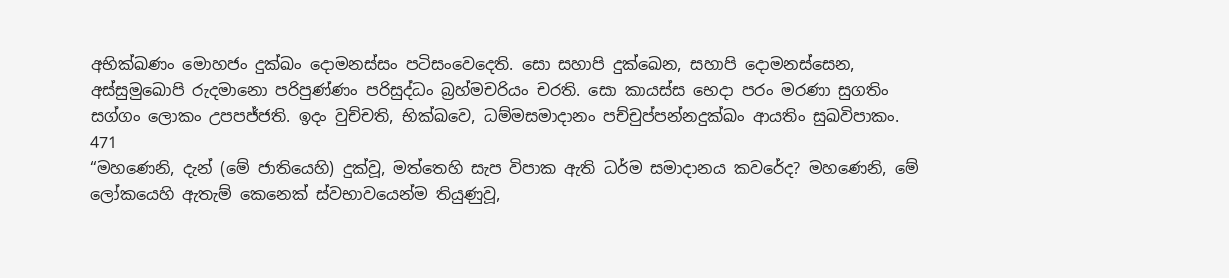අභික්ඛණං මොහජං දුක්ඛං දොමනස්සං පටිසංවෙදෙති. සො සහාපි දුක්ඛෙන, සහාපි දොමනස්සෙන, අස්සුමුඛොපි රුදමානො පරිපුණ්ණං පරිසුද්ධං බ්‍රහ්මචරියං චරති. සො කායස්ස භෙදා පරං මරණා සුගතිං සග්ගං ලොකං උපපජ්ජති. ඉදං වුච්චති, භික්ඛවෙ, ධම්මසමාදානං පච්චුප්පන්නදුක්ඛං ආයතිං සුඛවිපාකං.
471
“මහණෙනි, දැන් (මේ ජාතියෙහි) දුක්වූ, මත්තෙහි සැප විපාක ඇති ධර්ම සමාදානය කවරේද? මහණෙනි, මේ ලෝකයෙහි ඇතැම් කෙනෙක් ස්වභාවයෙන්ම තියුණුවූ,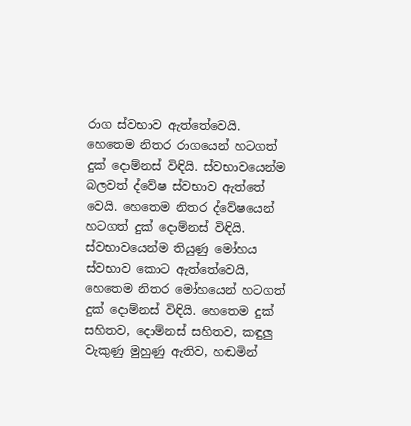රාග ස්වභාව ඇත්තේවෙයි. හෙතෙම නිතර රාගයෙන් හටගත් දුක් දොම්නස් විඳියි. ස්වභාවයෙන්ම බලවත් ද්වේෂ ස්වභාව ඇත්තේ වෙයි. හෙතෙම නිතර ද්වේෂයෙන් හටගත් දුක් දොම්නස් විඳියි. ස්වභාවයෙන්ම තියුණු මෝහය ස්වභාව කොට ඇත්තේවෙයි, හෙතෙම නිතර මෝහයෙන් හටගත් දුක් දොම්නස් විඳියි. හෙතෙම දුක් සහිතව, දොම්නස් සහිතව, කඳුලු වැකුණු මුහුණු ඇතිව, හඬමින්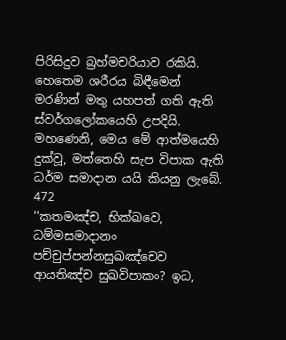පිරිසිදුව බ්‍රහ්මචරියාව රකියි. හෙතෙම ශරීරය බිඳීමෙන් මරණින් මතු යහපත් ගති ඇති ස්වර්ගලෝකයෙහි උපදියි. මහණෙනි, මෙය මේ ආත්මයෙහි දුක්වූ, මත්තෙහි සැප විපාක ඇති ධර්ම සමාදාන යයි කියනු ලැබේ.
472
‘‘කතමඤ්ච, භික්ඛවෙ, ධම්මසමාදානං පච්චුප්පන්නසුඛඤ්චෙව ආයතිඤ්ච සුඛවිපාකං? ඉධ,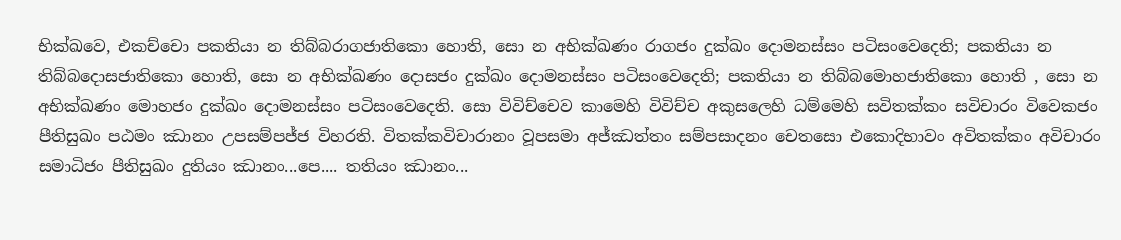භික්ඛවෙ, එකච්චො පකතියා න තිබ්බරාගජාතිකො හොති, සො න අභික්ඛණං රාගජං දුක්ඛං දොමනස්සං පටිසංවෙදෙති; පකතියා න තිබ්බදොසජාතිකො හොති, සො න අභික්ඛණං දොසජං දුක්ඛං දොමනස්සං පටිසංවෙදෙති; පකතියා න තිබ්බමොහජාතිකො හොති , සො න අභික්ඛණං මොහජං දුක්ඛං දොමනස්සං පටිසංවෙදෙති. සො විවිච්චෙව කාමෙහි විවිච්ච අකුසලෙහි ධම්මෙහි සවිතක්කං සවිචාරං විවෙකජං පීතිසුඛං පඨමං ඣානං උපසම්පජ්ජ විහරති. විතක්කවිචාරානං වූපසමා අජ්ඣත්තං සම්පසාදනං චෙතසො එකොදිභාවං අවිතක්කං අවිචාරං සමාධිජං පීතිසුඛං දුතියං ඣානං...පෙ.... තතියං ඣානං...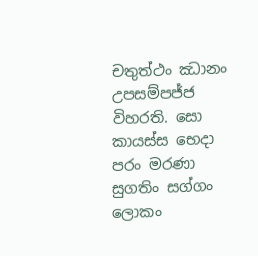චතුත්ථං ඣානං උපසම්පජ්ජ විහරති. සො කායස්ස භෙදා පරං මරණා සුගතිං සග්ගං ලොකං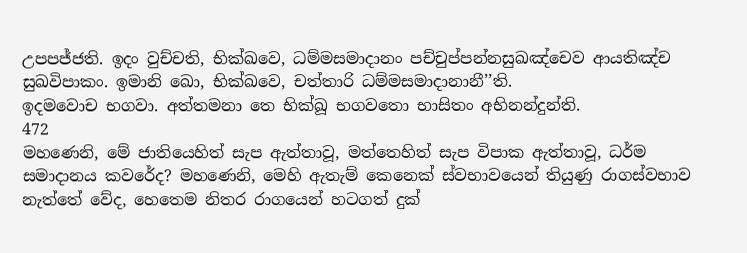උපපජ්ජති. ඉදං වුච්චති, භික්ඛවෙ, ධම්මසමාදානං පච්චුප්පන්නසුඛඤ්චෙව ආයතිඤ්ච සුඛවිපාකං. ඉමානි ඛො, භික්ඛවෙ, චත්තාරි ධම්මසමාදානානී’’ති.
ඉදමවොච භගවා. අත්තමනා තෙ භික්ඛූ භගවතො භාසිතං අභිනන්දුන්ති.
472
මහණෙනි, මේ ජාතියෙහිත් සැප ඇත්තාවූ, මත්තෙහිත් සැප විපාක ඇත්තාවූ, ධර්ම සමාදානය කවරේද? මහණෙනි, මෙහි ඇතැම් කෙනෙක් ස්වභාවයෙන් තියුණු රාගස්වභාව නැත්තේ වේද, හෙතෙම නිතර රාගයෙන් හටගත් දුක්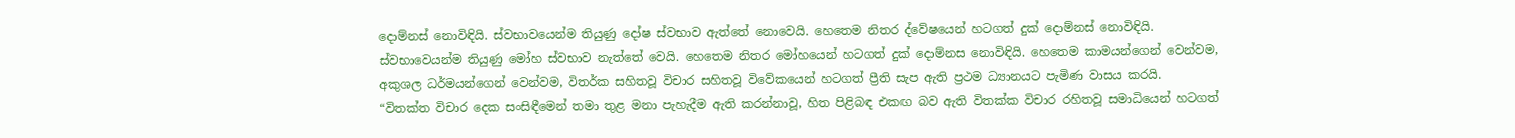දොම්නස් නොවිඳියි. ස්වභාවයෙන්ම තියුණු දෝෂ ස්වභාව ඇත්තේ නොවෙයි. හෙතෙම නිතර ද්වේෂයෙන් හටගත් දුක් දොම්නස් නොවිඳියි. ස්වභාවෙයන්ම තියුණු මෝහ ස්වභාව නැත්තේ වෙයි. හෙතෙම නිතර මෝහයෙන් හටගත් දුක් දොම්නස නොවිඳියි. හෙතෙම කාමයන්ගෙන් වෙන්වම, අකුශල ධර්මයන්ගෙන් වෙන්වම, විතර්ක සහිතවූ විචාර සහිතවූ විවේකයෙන් හටගත් ප්‍රීති සැප ඇති ප්‍රථම ධ්‍යානයට පැමිණ වාසය කරයි.
“විතක්ත විචාර දෙක සංසිඳීමෙන් තමා තුළ මනා පැහැදීම ඇති කරන්නාවූ, හිත පිළිබඳ එකඟ බව ඇති විතක්ක විචාර රහිතවූ සමාධියෙන් හටගත්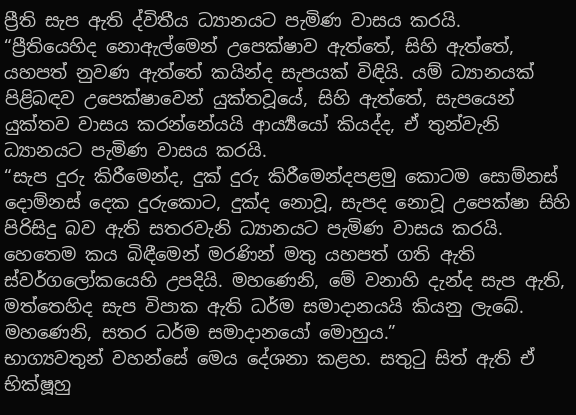ප්‍රීති සැප ඇති ද්විතීය ධ්‍යානයට පැමිණ වාසය කරයි.
“ප්‍රීතියෙහිද නොඇල්මෙන් උපෙක්ෂාව ඇත්තේ, සිහි ඇත්තේ, යහපත් නුවණ ඇත්තේ කයින්ද සැපයක් විඳියි. යම් ධ්‍යානයක් පිළිබඳව උපෙක්ෂාවෙන් යුක්තවූයේ, සිහි ඇත්තේ, සැපයෙන් යුක්තව වාසය කරන්නේයයි ආර්‍ය්‍යයෝ කියද්ද, ඒ තුන්වැනි ධ්‍යානයට පැමිණ වාසය කරයි.
“සැප දුරු කිරීමෙන්ද, දුක් දුරු කිරීමෙන්දපළමු කොටම සොම්නස් දොම්නස් දෙක දුරුකොට, දුක්ද නොවූ, සැපද නොවූ උපෙක්ෂා සිහි පිරිසිදු බව ඇති සතරවැනි ධ්‍යානයට පැමිණ වාසය කරයි. හෙතෙම කය බිඳීමෙන් මරණින් මතු යහපත් ගති ඇති ස්වර්ගලෝකයෙහි උපදියි. මහණෙනි, මේ වනාහි දැන්ද සැප ඇති, මත්තෙහිද සැප විපාක ඇති ධර්ම සමාදානයයි කියනු ලැබේ. මහණෙනි, සතර ධර්ම සමාදානයෝ මොහුය.”
භාග්‍යවතුන් වහන්සේ මෙය දේශනා කළහ. සතුටු සිත් ඇති ඒ භික්ෂූහු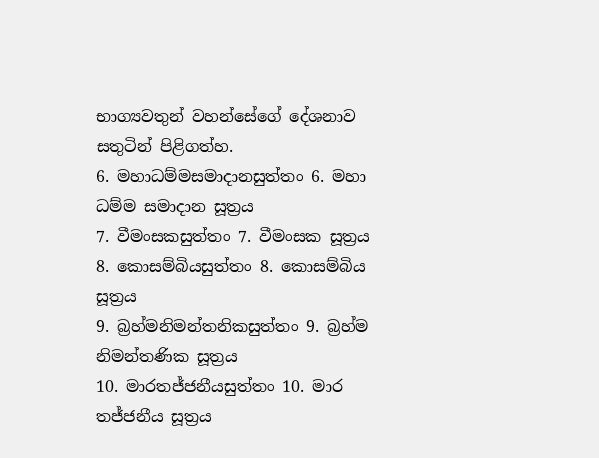භාග්‍යවතුන් වහන්සේගේ දේශනාව සතුටින් පිළිගත්හ.
6. මහාධම්මසමාදානසුත්තං 6. මහා ධම්ම සමාදාන සූත්‍රය
7. වීමංසකසුත්තං 7. වීමංසක සූත්‍රය
8. කොසම්බියසුත්තං 8. කොසම්බිය සූත්‍රය
9. බ්‍රහ්මනිමන්තනිකසුත්තං 9. බ්‍රහ්ම නිමන්තණික සූත්‍රය
10. මාරතජ්ජනීයසුත්තං 10. මාර තජ්ජනීය සූත්‍රය